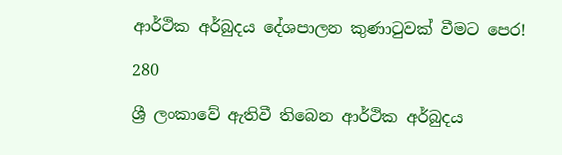ආර්ථික අර්බුදය දේශපාලන කුණාටුවක් වීමට පෙර!

280

ශ්‍රී ලංකාවේ ඇතිවී තිබෙන ආර්ථික අර්බුදය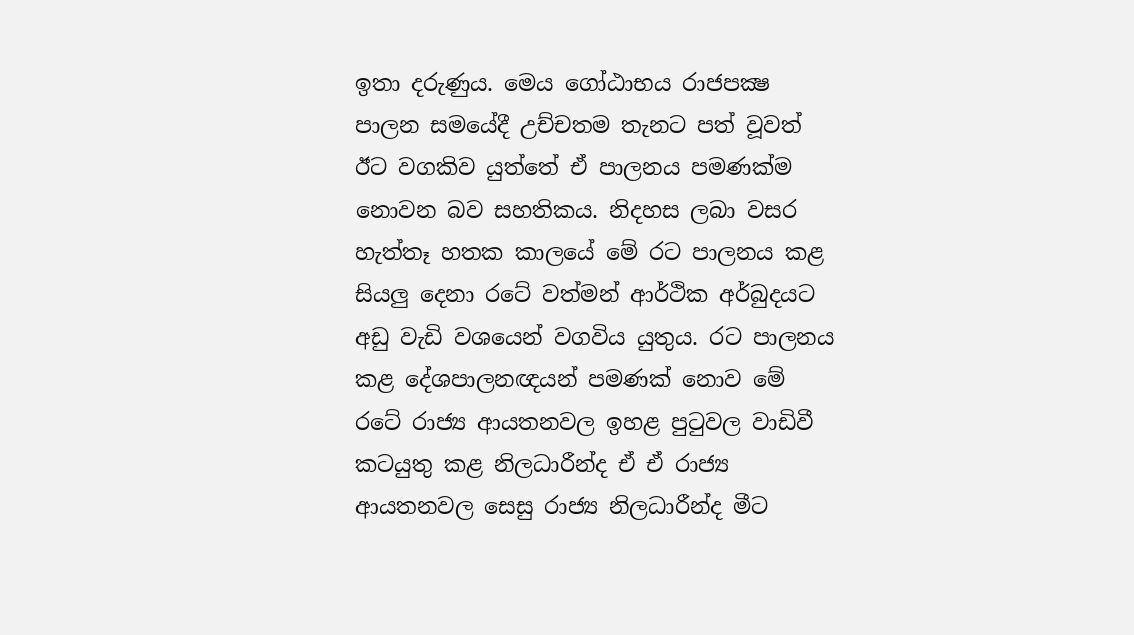ඉතා දරුණුය. මෙය ගෝඨාභය රාජපක්‍ෂ පාලන සමයේදී උච්චතම තැනට පත් වූවත් ඊට වගකිව යුත්තේ ඒ පාලනය පමණක්ම නොවන බව සහතිකය. නිදහස ලබා වසර හැත්තෑ හතක කාලයේ මේ රට පාලනය කළ සියලු දෙනා රටේ වත්මන් ආර්ථික අර්බුදයට අඩු වැඩි වශයෙන් වගවිය යුතුය. රට පාලනය කළ දේශපාලනඥයන් පමණක් නොව මේ රටේ රාජ්‍ය ආයතනවල ඉහළ පුටුවල වාඩිවී කටයුතු කළ නිලධාරීන්ද ඒ ඒ රාජ්‍ය ආයතනවල සෙසු රාජ්‍ය නිලධාරීන්ද මීට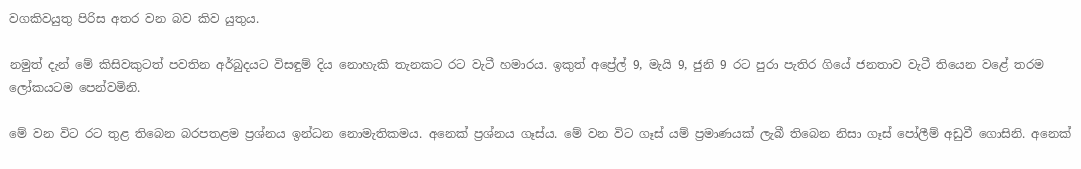වගකිවයුතු පිරිස අතර වන බව කිව යුතුය.

නමුත් දැන් මේ කිසිවකුටත් පවතින අර්බුදයට විසඳුම් දිය නොහැකි තැනකට රට වැටී හමාරය. ඉකුත් අප්‍රේල් 9, මැයි 9, ජුනි 9 රට පුරා පැතිර ගියේ ජනතාව වැටී තියෙන වළේ තරම ලෝකයටම පෙන්වමිනි.

මේ වන විට රට තුළ තිබෙන බරපතළම ප්‍රශ්නය ඉන්ධන නොමැතිකමය. අනෙක් ප්‍රශ්නය ගෑස්ය. මේ වන විට ගෑස් යම් ප්‍රමාණයක් ලැබී තිබෙන නිසා ගෑස් පෝලීම් අඩුවී ගොසිනි. අනෙක්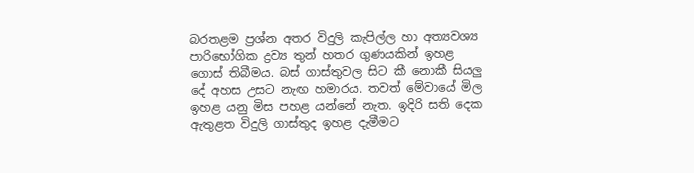බරතළම ප්‍රශ්න අතර විදුලි කැපිල්ල හා අත්‍යවශ්‍ය පාරිභෝගික ද්‍රව්‍ය තුන් හතර ගුණයකින් ඉහළ ගොස් තිබීමය. බස් ගාස්තුවල සිට කී නොකී සියලු දේ අහස උසට නැඟ හමාරය. තවත් මේවායේ මිල ඉහළ යනු මිස පහළ යන්නේ නැත. ඉදිරි සති දෙක ඇතුළත විදුලි ගාස්තුද ඉහළ දැමීමට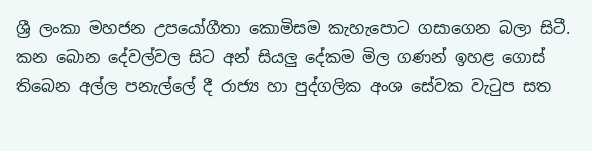ශ්‍රී ලංකා මහජන උපයෝගීතා කොමිසම කැහැපොට ගසාගෙන බලා සිටී. කන බොන දේවල්වල සිට අන් සියලු දේකම මිල ගණන් ඉහළ ගොස් තිබෙන අල්ල පනැල්ලේ දී රාජ්‍ය හා පුද්ගලික අංශ සේවක වැටුප සත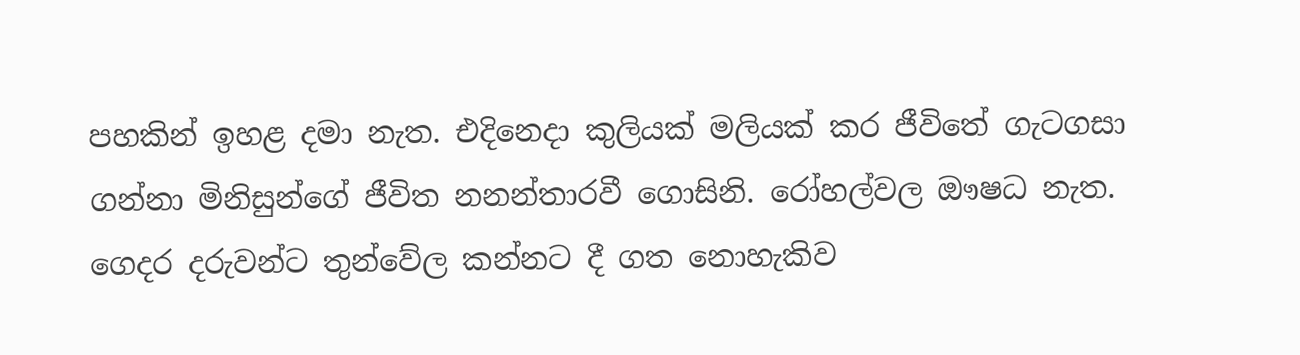පහකින් ඉහළ දමා නැත. එදිනෙදා කුලියක් මලියක් කර ජීවිතේ ගැටගසා ගන්නා මිනිසුන්ගේ ජීවිත නනන්තාරවී ගොසිනි. රෝහල්වල ඖෂධ නැත. ගෙදර දරුවන්ට තුන්වේල කන්නට දී ගත නොහැකිව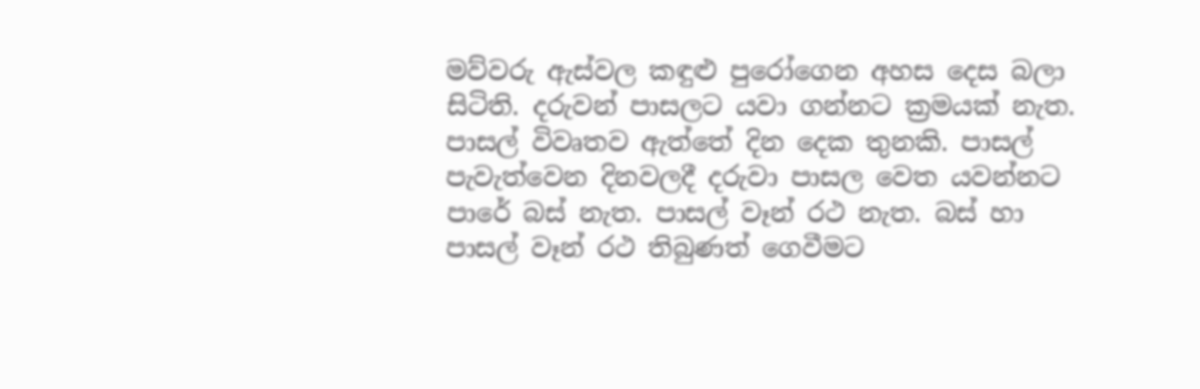මව්වරු ඇස්වල කඳුළු පුරෝගෙන අහස දෙස බලා සිටිති. දරුවන් පාසලට යවා ගන්නට ක්‍රමයක් නැත. පාසල් විවෘතව ඇත්තේ දින දෙක තුනකි. පාසල් පැවැත්වෙන දිනවලදී දරුවා පාසල වෙත යවන්නට පාරේ බස් නැත. පාසල් වෑන් රථ නැත. බස් හා පාසල් වෑන් රථ තිබුණත් ගෙවීමට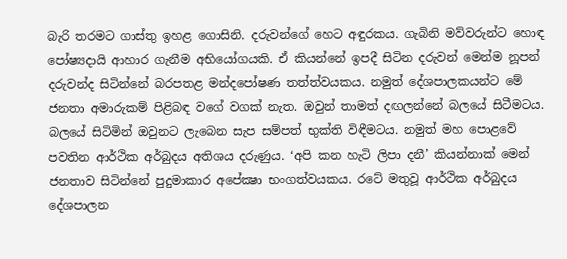බැරි තරමට ගාස්තු ඉහළ ගොසිනි. දරුවන්ගේ හෙට අඳුරකය. ගැබිනි මව්වරුන්ට හොඳ පෝෂ්‍යදායි ආහාර ගැනීම අභියෝගයකි. ඒ කියන්නේ ඉපදී සිටින දරුවන් මෙන්ම නූපන් දරුවන්ද සිටින්නේ බරපතළ මන්දපෝෂණ තත්ත්වයකය. නමුත් දේශපාලකයන්ට මේ ජනතා අමාරුකම් පිළිබඳ වගේ වගක් නැත. ඔවුන් තාමත් දඟලන්නේ බලයේ සිටීමටය. බලයේ සිටිමින් ඔවුනට ලැබෙන සැප සම්පත් භුක්ති විඳීමටය. නමුත් මහ පොළවේ පවතින ආර්ථික අර්බුදය අතිශය දරුණුය. ‘අපි කන හැටි ලිපා දනී’ කියන්නාක් මෙන් ජනතාව සිටින්නේ පුදුමාකාර අපේක්‍ෂා භංගත්වයකය. රටේ මතුවූ ආර්ථික අර්බුදය දේශපාලන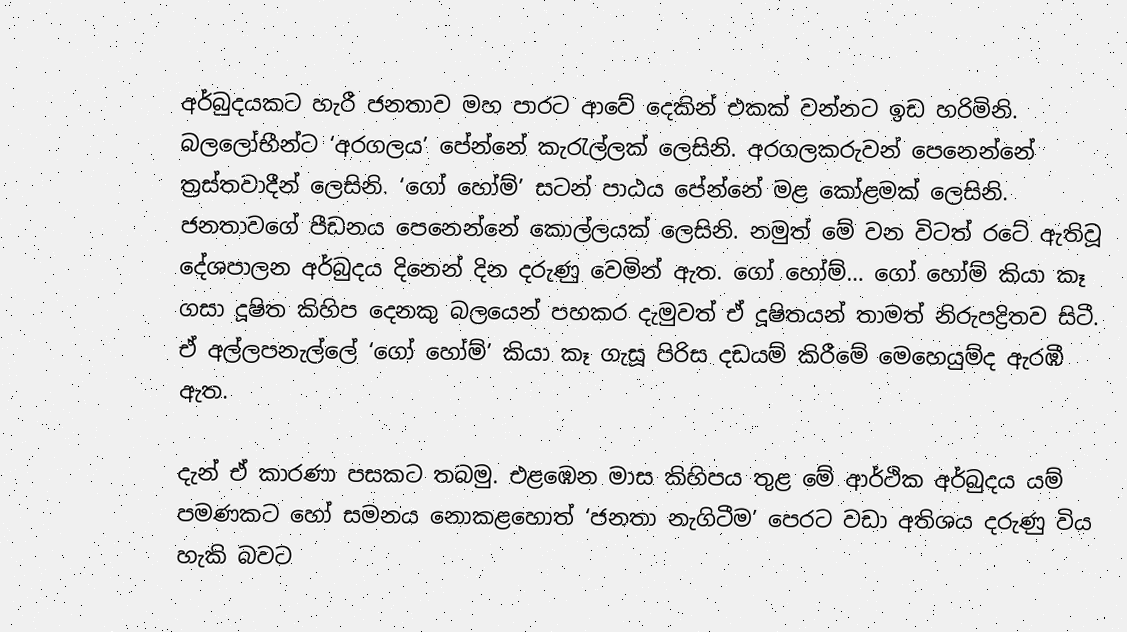අර්බුදයකට හැරී ජනතාව මහ පාරට ආවේ දෙකින් එකක් වන්නට ඉඩ හරිමිනි. බලලෝභීන්ට ‘අරගලය’ පේන්නේ කැරැල්ලක් ලෙසිනි. අරගලකරුවන් පෙනෙන්නේ ත්‍රස්තවාදීන් ලෙසිනි. ‘ගෝ හෝම්’ සටන් පාඨය පේන්නේ මළ කෝළමක් ලෙසිනි. ජනතාවගේ පීඩනය පෙනෙන්නේ කොල්ලයක් ලෙසිනි. නමුත් මේ වන විටත් රටේ ඇතිවූ දේශපාලන අර්බුදය දිනෙන් දින දරුණු වෙමින් ඇත. ගෝ හෝම්… ගෝ හෝම් කියා කෑ ගසා දූෂිත කිහිප දෙනකු බලයෙන් පහකර දැමුවත් ඒ දූෂිතයන් තාමත් නිරුපද්‍රිතව සිටී. ඒ අල්ලපනැල්ලේ ‘ගෝ හෝම්’ කියා කෑ ගැසූ පිරිස දඩයම් කිරීමේ මෙහෙයුම්ද ඇරඹී ඇත.

දැන් ඒ කාරණා පසකට තබමු. එළඹෙන මාස කිහිපය තුළ මේ ආර්ථික අර්බුදය යම් පමණකට හෝ සමනය නොකළහොත් ‘ජනතා නැගිටීම’ පෙරට වඩා අතිශය දරුණු විය හැකි බවට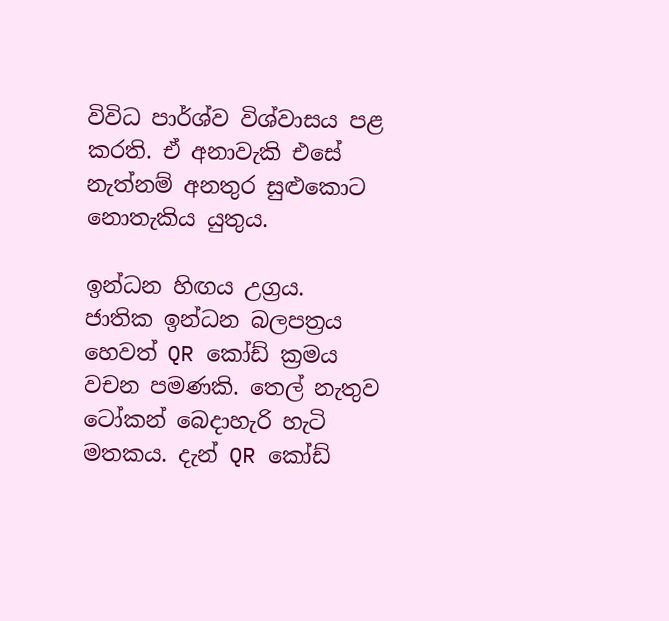විවිධ පාර්ශ්ව විශ්වාසය පළ කරති. ඒ අනාවැකි එසේ නැත්නම් අනතුර සුළුකොට නොතැකිය යුතුය.

ඉන්ධන හිඟය උග්‍රය. ජාතික ඉන්ධන බලපත්‍රය හෙවත් QR කෝඩ් ක්‍රමය වචන පමණකි. තෙල් නැතුව ටෝකන් බෙදාහැරි හැටි මතකය. දැන් QR කෝඩ්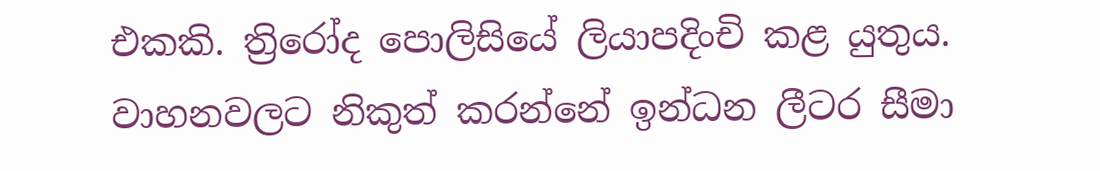එකකි. ත්‍රිරෝද පොලිසියේ ලියාපදිංචි කළ යුතුය. වාහනවලට නිකුත් කරන්නේ ඉන්ධන ලීටර සීමා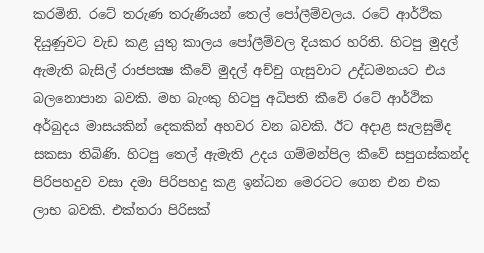කරමිනි. රටේ තරුණ තරුණියන් තෙල් පෝලීම්වලය. රටේ ආර්ථික දියුණුවට වැඩ කළ යුතු කාලය පෝලීම්වල දියකර හරිති. හිටපු මුදල් ඇමැති බැසිල් රාජපක්‍ෂ කීවේ මුදල් අච්චු ගැසුවාට උද්ධමනයට එය බලනොපාන බවකි. මහ බැංකු හිටපු අධිපති කීවේ රටේ ආර්ථික අර්බුදය මාසයකින් දෙකකින් අහවර වන බවකි. ඊට අදාළ සැලසුම්ද සකසා තිබිණි. හිටපු තෙල් ඇමැති උදය ගම්මන්පිල කීවේ සපුගස්කන්ද පිරිපහදුව වසා දමා පිරිපහදු කළ ඉන්ධන මෙරටට ගෙන එන එක ලාභ බවකි. එක්තරා පිරිසක්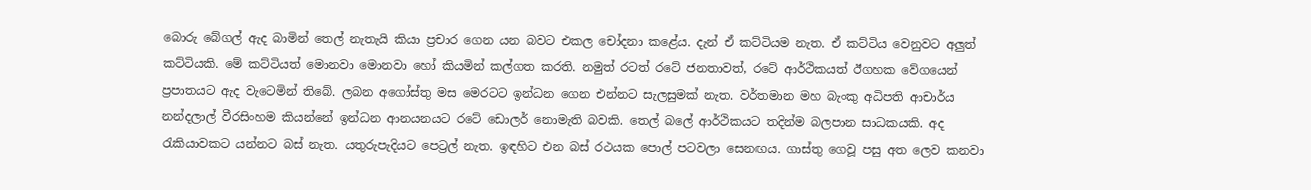බොරු බේගල් ඇද බාමින් තෙල් නැතැයි කියා ප්‍රචාර ගෙන යන බවට එකල චෝදනා කළේය. දැන් ඒ කට්ටියම නැත. ඒ කට්ටිය වෙනුවට අලුත් කට්ටියකි. මේ කට්ටියත් මොනවා මොනවා හෝ කියමින් කල්ගත කරති. නමුත් රටත් රටේ ජනතාවත්, රටේ ආර්ථිකයත් ඊගහක වේගයෙන් ප්‍රපාතයට ඇද වැටෙමින් තිබේ. ලබන අගෝස්තු මස මෙරටට ඉන්ධන ගෙන එන්නට සැලසුමක් නැත. වර්තමාන මහ බැංකු අධිපති ආචාර්ය නන්දලාල් වීරසිංහම කියන්නේ ඉන්ධන ආනයනයට රටේ ඩොලර් නොමැති බවකි. තෙල් බලේ ආර්ථිකයට තදින්ම බලපාන සාධකයකි. අද රැකියාවකට යන්නට බස් නැත. යතුරුපැදියට පෙට්‍රල් නැත. ඉඳහිට එන බස් රථයක පොල් පටවලා සෙනඟය. ගාස්තු ගෙවූ පසු අත ලෙව කනවා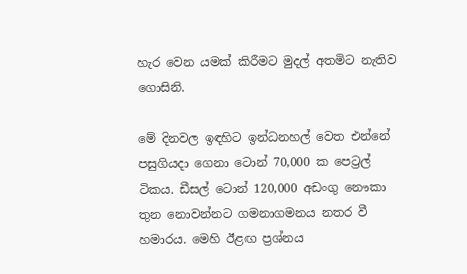හැර වෙන යමක් කිරීමට මුදල් අතමිට නැතිව ගොසිනි.

මේ දිනවල ඉඳහිට ඉන්ධනහල් වෙත එන්නේ පසුගියදා ගෙනා ටොන් 70,000 ක පෙට්‍රල් ටිකය. ඩීසල් ටොන් 120,000 අඩංගු නෞකා තුන නොවන්නට ගමනාගමනය නතර වී හමාරය. මෙහි ඊළඟ ප්‍රශ්නය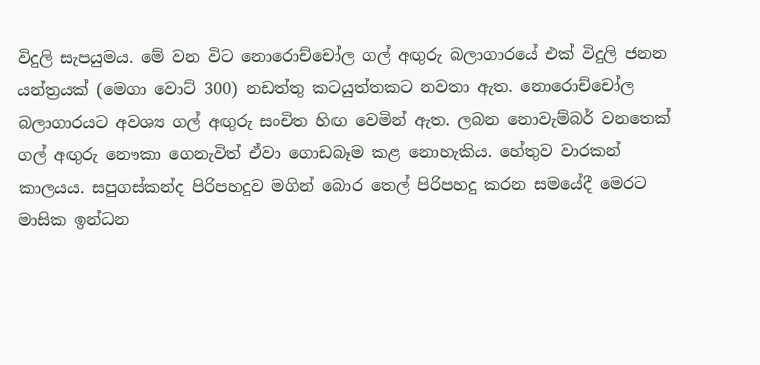විදුලි සැපයුමය. මේ වන විට නොරොච්චෝල ගල් අඟුරු බලාගාරයේ එක් විදුලි ජනන යන්ත්‍රයක් (මෙගා වොට් 300) නඩත්තු කටයුත්තකට නවතා ඇත. නොරොච්චෝල බලාගාරයට අවශ්‍ය ගල් අඟුරු සංචිත හිඟ වෙමින් ඇත. ලබන නොවැම්බර් වනතෙක් ගල් අඟුරු නෞකා ගෙනැවිත් ඒවා ගොඩබෑම කළ නොහැකිය. හේතුව වාරකන් කාලයය. සපුගස්කන්ද පිරිපහදුව මගින් බොර තෙල් පිරිපහදු කරන සමයේදී මෙරට මාසික ඉන්ධන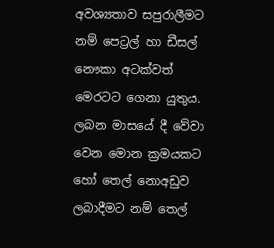අවශ්‍යතාව සපුරාලීමට නම් පෙට්‍රල් හා ඩීසල් නෞකා අටක්වත් මෙරටට ගෙනා යුතුය. ලබන මාසයේ දී වේවා වෙන මොන ක්‍රමයකට හෝ තෙල් නොඅඩුව ලබාදීමට නම් තෙල්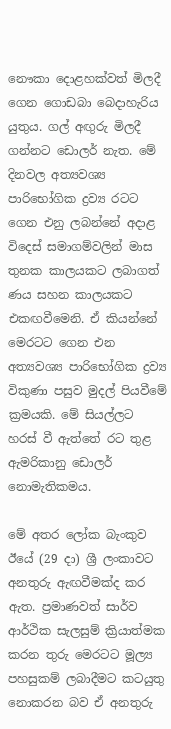නෞකා දොළහක්වත් මිලදී ගෙන ගොඩබා බෙදාහැරිය යුතුය. ගල් අඟුරු මිලදී ගන්නට ඩොලර් නැත. මේ දිනවල අත්‍යවශ්‍ය පාරිභෝගික ද්‍රව්‍ය රටට ගෙන එනු ලබන්නේ අදාළ විදෙස් සමාගම්වලින් මාස තුනක කාලයකට ලබාගත් ණය සහන කාලයකට එකඟවීමෙනි. ඒ කියන්නේ මෙරටට ගෙන එන අත්‍යවශ්‍ය පාරිභෝගික ද්‍රව්‍ය විකුණා පසුව මුදල් පියවීමේ ක්‍රමයකි. මේ සියල්ලට හරස් වී ඇත්තේ රට තුළ ඇමරිකානු ඩොලර් නොමැතිකමය.

මේ අතර ලෝක බැංකුව ඊයේ (29 දා) ශ්‍රී ලංකාවට අනතුරු ඇඟවීමක්ද කර ඇත. ප්‍රමාණවත් සාර්ව ආර්ථික සැලසුම් ක්‍රියාත්මක කරන තුරු මෙරටට මූල්‍ය පහසුකම් ලබාදීමට කටයුතු නොකරන බව ඒ අනතුරු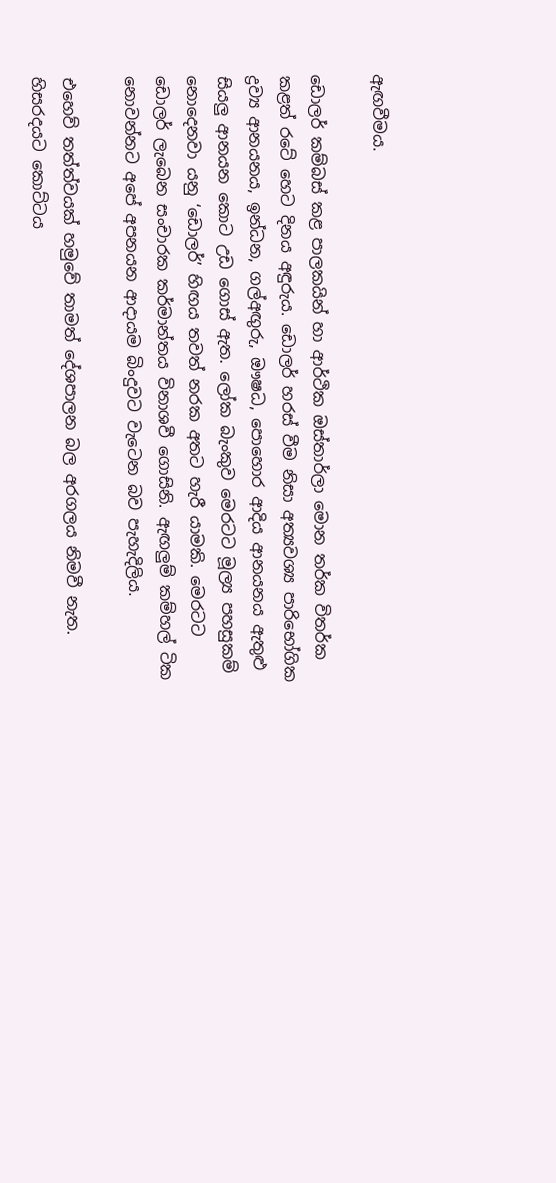ඇඟවීමය.

ඩොලර් කම්බස් කළ පාලකයින් හා ආර්ථික ඔස්තාර්ලා මොන තර්ක විතර්ක කළත් රටේ හෙට දිනය අඳුරුය. ඩොලර් හරස් වීම නිසා අත්‍යවශ්‍ය පාරිභෝගික ද්‍රව්‍ය ආනයනය, ඉන්ධන, ගල්අඟුරු, ඖෂධ, පොහොර ආදිය ආනයනය ඇතුළු සියලු ආනයන කොට උඩ ගොස් ඇත. ලෝක බැංකුව මෙරටට මූල්‍ය පහසුකම් නොදෙනවා යනු ‘ඩොලර්’ හිඟය තවත් නරක අතට හැරී යාමකි. මෙරටට ඩොලර් ලැබෙන සංචාරක කර්මාන්තය විනාශවී ගොසිනි. ඇඟලුම් කම්හල් ටික නොවන්නට අපේ අපනයන ආදායම බිංදුවට වැටෙන බව පැහැදිලිය.

එහෙව් තත්ත්වයක් හමුවේ තාමත් දේශපාලන බල අරගලය නිමවී නැත. හිසරදයට කොට්ටය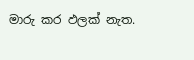මාරු කර ඵලක් නැත.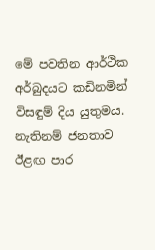මේ පවතින ආර්ථික අර්බුදයට කඩිනමින් විසඳුම් දිය යුතුමය. නැතිනම් ජනතාව ඊළඟ පාර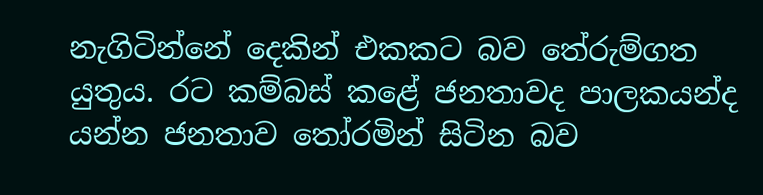නැගිටින්නේ දෙකින් එකකට බව තේරුම්ගත යුතුය. රට කම්බස් කළේ ජනතාවද පාලකයන්ද යන්න ජනතාව තෝරමින් සිටින බව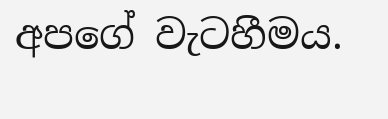අපගේ වැටහීමය.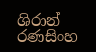ශිරාන් රණසිංහ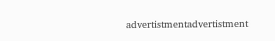advertistmentadvertistment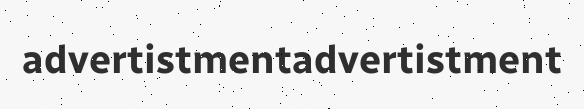advertistmentadvertistment